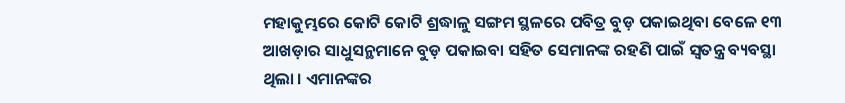ମହାକୁମ୍ଭରେ କୋଟି କୋଟି ଶ୍ରଦ୍ଧାଳୁ ସଙ୍ଗମ ସ୍ଥଳରେ ପବିତ୍ର ବୁଡ଼ ପକାଇଥିବା ବେଳେ ୧୩ ଆଖଡ଼ାର ସାଧୁସନ୍ଥମାନେ ବୁଡ଼ ପକାଇବା ସହିତ ସେମାନଙ୍କ ରହଣି ପାଇଁ ସ୍ୱତନ୍ତ୍ର ବ୍ୟବସ୍ଥା ଥିଲା । ଏମାନଙ୍କର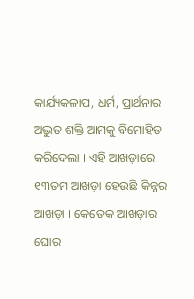କାର୍ଯ୍ୟକଳାପ, ଧର୍ମ, ପ୍ରାର୍ଥନାର ଅଦ୍ଭୁତ ଶକ୍ତି ଆମକୁ ବିମୋହିତ କରିଦେଲା । ଏହି ଆଖଡ଼ାରେ ୧୩ତମ ଆଖଡ଼ା ହେଉଛି କିନ୍ନର ଆଖଡ଼ା । କେତେକ ଆଖଡ଼ାର ଘୋର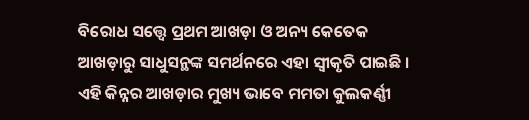ବିରୋଧ ସତ୍ତ୍ଵେ ପ୍ରଥମ ଆଖଡ଼ା ଓ ଅନ୍ୟ କେତେକ ଆଖଡ଼ାରୁ ସାଧୁସନ୍ଥଙ୍କ ସମର୍ଥନରେ ଏହା ସ୍ୱୀକୃତି ପାଇଛି । ଏହି କିନ୍ନର ଆଖଡ଼ାର ମୁଖ୍ୟ ଭାବେ ମମତା କୁଲକର୍ଣ୍ଣୀ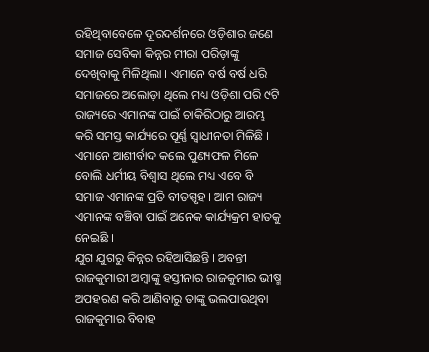ରହିଥିବାବେଳେ ଦୂରଦର୍ଶନରେ ଓଡ଼ିଶାର ଜଣେ ସମାଜ ସେବିକା କିନ୍ନର ମୀରା ପରିଡ଼ାଙ୍କୁ ଦେଖିବାକୁ ମିଳିଥିଲା । ଏମାନେ ବର୍ଷ ବର୍ଷ ଧରି ସମାଜରେ ଅଲୋଡ଼ା ଥିଲେ ମଧ୍ୟ ଓଡ଼ିଶା ପରି ୯ଟି ରାଜ୍ୟରେ ଏମାନଙ୍କ ପାଇଁ ଚାକିରିଠାରୁ ଆରମ୍ଭ କରି ସମସ୍ତ କାର୍ଯ୍ୟରେ ପୂର୍ଣ୍ଣ ସ୍ୱାଧୀନତା ମିଳିଛି । ଏମାନେ ଆଶୀର୍ବାଦ କଲେ ପୁଣ୍ୟଫଳ ମିଳେ ବୋଲି ଧର୍ମୀୟ ବିଶ୍ୱାସ ଥିଲେ ମଧ୍ୟ ଏବେ ବି ସମାଜ ଏମାନଙ୍କ ପ୍ରତି ବୀତସ୍ପୃହ । ଆମ ରାଜ୍ୟ ଏମାନଙ୍କ ବଞ୍ଚିବା ପାଇଁ ଅନେକ କାର୍ଯ୍ୟକ୍ରମ ହାତକୁ ନେଇଛି ।
ଯୁଗ ଯୁଗରୁ କିନ୍ନର ରହିଆସିଛନ୍ତି । ଅବନ୍ତୀ ରାଜକୁମାରୀ ଅମ୍ବାଙ୍କୁ ହସ୍ତୀନାର ରାଜକୁମାର ଭୀଷ୍ମ ଅପହରଣ କରି ଆଣିବାରୁ ତାଙ୍କୁ ଭଲପାଉଥିବା ରାଜକୁମାର ବିବାହ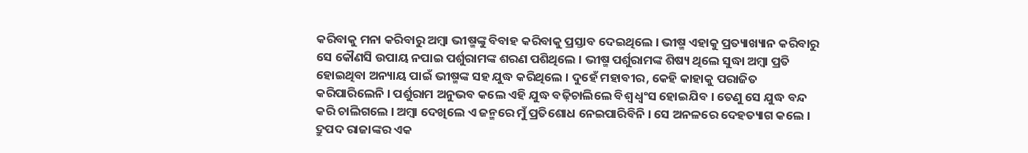କରିବାକୁ ମନା କରିବାରୁ ଅମ୍ବା ଭୀଷ୍ମଙ୍କୁ ବିବାହ କରିବାକୁ ପ୍ରସ୍ତାବ ଦେଇଥିଲେ । ଭୀଷ୍ମ ଏହାକୁ ପ୍ରତ୍ୟାଖ୍ୟାନ କରିବାରୁ ସେ କୌଣସି ଉପାୟ ନପାଇ ପର୍ଶୁରାମଙ୍କ ଶରଣ ପଶିଥିଲେ । ଭୀଷ୍ମ ପର୍ଶୁରାମଙ୍କ ଶିଷ୍ୟ ଥିଲେ ସୁଦ୍ଧା ଅମ୍ବା ପ୍ରତି ହୋଇଥିବା ଅନ୍ୟାୟ ପାଇଁ ଭୀଷ୍ମଙ୍କ ସହ ଯୁଦ୍ଧ କରିଥିଲେ । ଦୁହେଁ ମହାବୀର, କେହି କାହାକୁ ପରାଜିତ କରିପାରିଲେନି । ପର୍ଶୁରାମ ଅନୁଭବ କଲେ ଏହି ଯୁଦ୍ଧ ବଢ଼ିଚାଲିଲେ ବିଶ୍ୱ ଧ୍ୱଂସ ହୋଇଯିବ । ତେଣୁ ସେ ଯୁଦ୍ଧ ବନ୍ଦ କରି ଚାଲିଗଲେ । ଅମ୍ବା ଦେଖିଲେ ଏ ଜନ୍ମରେ ମୁଁ ପ୍ରତିଶୋଧ ନେଇପାରିବିନି । ସେ ଅନଳରେ ଦେହତ୍ୟାଗ କଲେ । ଦ୍ରୁପଦ ରାଜାଙ୍କର ଏକ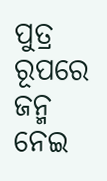ପୁତ୍ର ରୂପରେ ଜନ୍ମ ନେଇ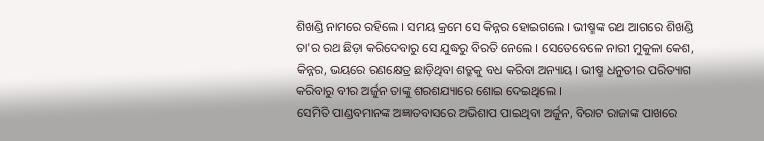ଶିଖଣ୍ଡି ନାମରେ ରହିଲେ । ସମୟ କ୍ରମେ ସେ କିନ୍ନର ହୋଇଗଲେ । ଭୀଷ୍ମଙ୍କ ରଥ ଆଗରେ ଶିଖଣ୍ଡି ତା'ର ରଥ ଛିଡ଼ା କରିଦେବାରୁ ସେ ଯୁଦ୍ଧରୁ ବିରତି ନେଲେ । ସେତେବେଳେ ନାରୀ ମୁକୁଳା କେଶ, କିନ୍ନର, ଭୟରେ ରଣକ୍ଷେତ୍ର ଛାଡ଼ିଥିବା ଶତ୍ରୁକୁ ବଧ କରିବା ଅନ୍ୟାୟ । ଭୀଷ୍ମ ଧନୁତୀର ପରିତ୍ୟାଗ କରିବାରୁ ବୀର ଅର୍ଜୁନ ତାଙ୍କୁ ଶରଶଯ୍ୟାରେ ଶୋଇ ଦେଇଥିଲେ ।
ସେମିତି ପାଣ୍ଡବମାନଙ୍କ ଅଜ୍ଞାତବାସରେ ଅଭିଶାପ ପାଇଥିବା ଅର୍ଜୁନ, ବିରାଟ ରାଜାଙ୍କ ପାଖରେ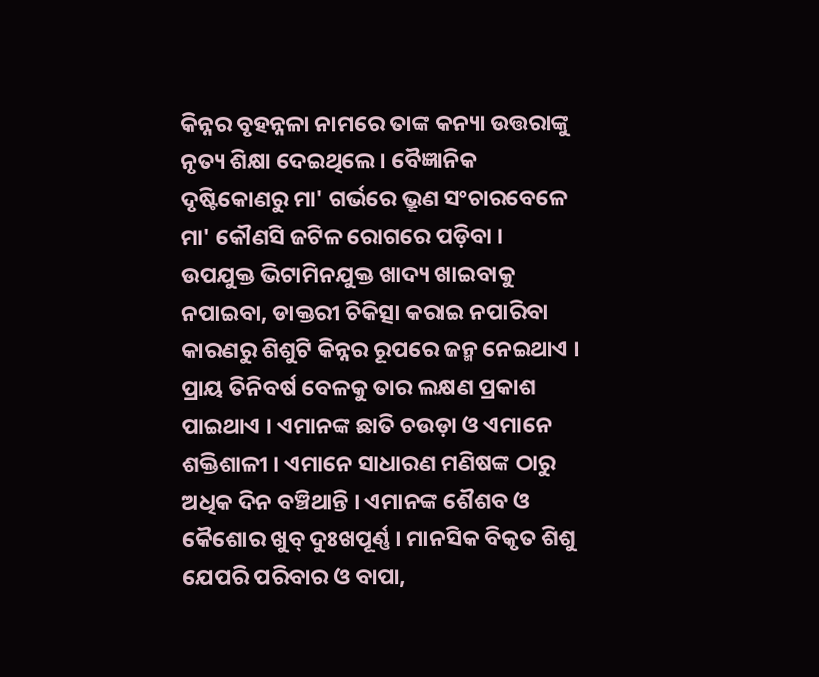କିନ୍ନର ବୃହନ୍ନଳା ନାମରେ ତାଙ୍କ କନ୍ୟା ଉତ୍ତରାଙ୍କୁ ନୃତ୍ୟ ଶିକ୍ଷା ଦେଇଥିଲେ । ବୈଜ୍ଞାନିକ ଦୃଷ୍ଟିକୋଣରୁ ମା' ଗର୍ଭରେ ଭ୍ରୂଣ ସଂଚାରବେଳେ ମା' କୌଣସି ଜଟିଳ ରୋଗରେ ପଡ଼ିବା । ଉପଯୁକ୍ତ ଭିଟାମିନଯୁକ୍ତ ଖାଦ୍ୟ ଖାଇବାକୁ ନପାଇବା, ଡାକ୍ତରୀ ଚିକିତ୍ସା କରାଇ ନପାରିବା କାରଣରୁ ଶିଶୁଟି କିନ୍ନର ରୂପରେ ଜନ୍ମ ନେଇଥାଏ । ପ୍ରାୟ ତିନିବର୍ଷ ବେଳକୁ ତାର ଲକ୍ଷଣ ପ୍ରକାଶ ପାଇଥାଏ । ଏମାନଙ୍କ ଛାତି ଚଉଡ଼ା ଓ ଏମାନେ ଶକ୍ତିଶାଳୀ । ଏମାନେ ସାଧାରଣ ମଣିଷଙ୍କ ଠାରୁ ଅଧିକ ଦିନ ବଞ୍ଚିଥାନ୍ତି । ଏମାନଙ୍କ ଶୈଶବ ଓ କୈଶୋର ଖୁବ୍ ଦୁଃଖପୂର୍ଣ୍ଣ । ମାନସିକ ବିକୃତ ଶିଶୁ ଯେପରି ପରିବାର ଓ ବାପା,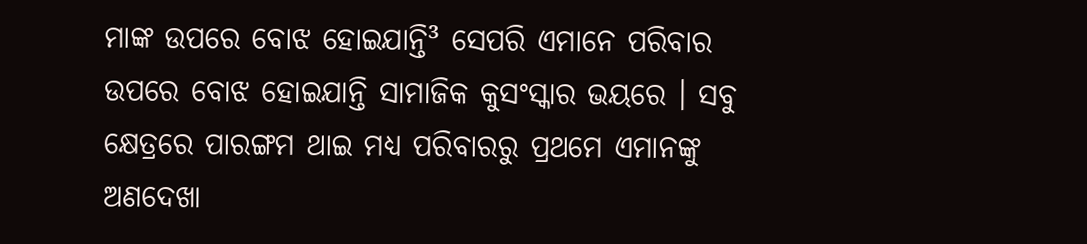ମାଙ୍କ ଉପରେ ବୋଝ ହୋଇଯାନ୍ତି³ ସେପରି ଏମାନେ ପରିବାର ଉପରେ ବୋଝ ହୋଇଯାନ୍ତି ସାମାଜିକ କୁସଂସ୍କାର ଭୟରେ । ସବୁ କ୍ଷେତ୍ରରେ ପାରଙ୍ଗମ ଥାଇ ମଧ୍ୟ ପରିବାରରୁ ପ୍ରଥମେ ଏମାନଙ୍କୁ ଅଣଦେଖା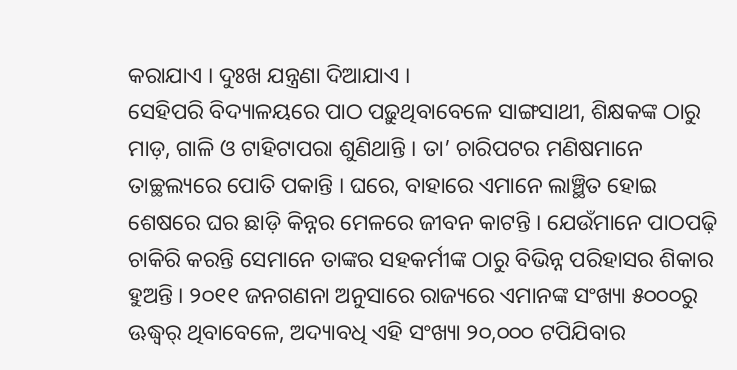କରାଯାଏ । ଦୁଃଖ ଯନ୍ତ୍ରଣା ଦିଆଯାଏ ।
ସେହିପରି ବିଦ୍ୟାଳୟରେ ପାଠ ପଢ଼ୁଥିବାବେଳେ ସାଙ୍ଗସାଥୀ, ଶିକ୍ଷକଙ୍କ ଠାରୁ ମାଡ଼, ଗାଳି ଓ ଟାହିଟାପରା ଶୁଣିଥାନ୍ତି । ତା’ ଚାରିପଟର ମଣିଷମାନେ ତାଚ୍ଛଲ୍ୟରେ ପୋତି ପକାନ୍ତି । ଘରେ, ବାହାରେ ଏମାନେ ଲାଞ୍ଛିତ ହୋଇ ଶେଷରେ ଘର ଛାଡ଼ି କିନ୍ନର ମେଳରେ ଜୀବନ କାଟନ୍ତି । ଯେଉଁମାନେ ପାଠପଢ଼ି ଚାକିରି କରନ୍ତି ସେମାନେ ତାଙ୍କର ସହକର୍ମୀଙ୍କ ଠାରୁ ବିଭିନ୍ନ ପରିହାସର ଶିକାର ହୁଅନ୍ତି । ୨୦୧୧ ଜନଗଣନା ଅନୁସାରେ ରାଜ୍ୟରେ ଏମାନଙ୍କ ସଂଖ୍ୟା ୫୦୦୦ରୁ ଊଦ୍ଧ୍ୱର୍ ଥିବାବେଳେ, ଅଦ୍ୟାବଧି ଏହି ସଂଖ୍ୟା ୨୦,୦୦୦ ଟପିଯିବାର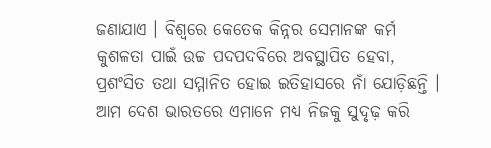ଜଣାଯାଏ । ବିଶ୍ୱରେ କେତେକ କିନ୍ନର ସେମାନଙ୍କ କର୍ମ କୁଶଳତା ପାଇଁ ଉଚ୍ଚ ପଦପଦବିରେ ଅବସ୍ଥାପିତ ହେବା, ପ୍ରଶଂସିତ ତଥା ସମ୍ମାନିତ ହୋଇ ଇତିହାସରେ ନାଁ ଯୋଡ଼ିଛନ୍ତି । ଆମ ଦେଶ ଭାରତରେ ଏମାନେ ମଧ୍ୟ ନିଜକୁ ସୁଦୃଢ଼ କରି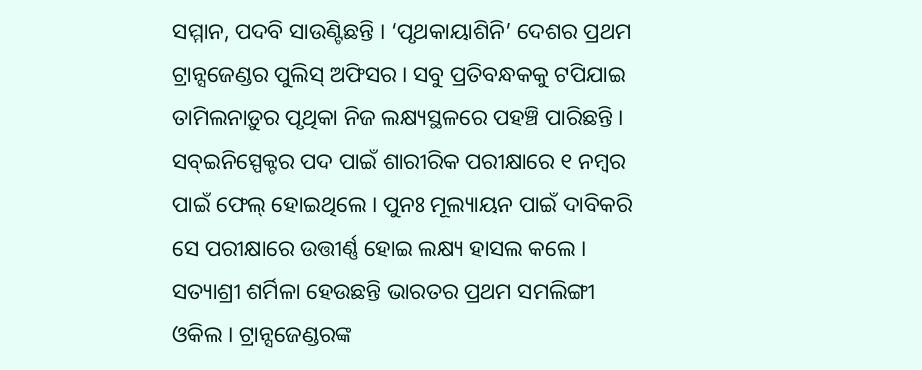ସମ୍ମାନ, ପଦବି ସାଉଣ୍ଟିଛନ୍ତି । ‘ପୃଥକାୟାଶିନି’ ଦେଶର ପ୍ରଥମ ଟ୍ରାନ୍ସଜେଣ୍ଡର ପୁଲିସ୍ ଅଫିସର । ସବୁ ପ୍ରତିବନ୍ଧକକୁ ଟପିଯାଇ ତାମିଲନାଡ଼ୁର ପୃଥିକା ନିଜ ଲକ୍ଷ୍ୟସ୍ଥଳରେ ପହଞ୍ଚି ପାରିଛନ୍ତି । ସବ୍ଇନିସ୍ପେକ୍ଟର ପଦ ପାଇଁ ଶାରୀରିକ ପରୀକ୍ଷାରେ ୧ ନମ୍ବର ପାଇଁ ଫେଲ୍ ହୋଇଥିଲେ । ପୁନଃ ମୂଲ୍ୟାୟନ ପାଇଁ ଦାବିକରି ସେ ପରୀକ୍ଷାରେ ଉତ୍ତୀର୍ଣ୍ଣ ହୋଇ ଲକ୍ଷ୍ୟ ହାସଲ କଲେ । ସତ୍ୟାଶ୍ରୀ ଶର୍ମିଳା ହେଉଛନ୍ତି ଭାରତର ପ୍ରଥମ ସମଲିଙ୍ଗୀ ଓକିଲ । ଟ୍ରାନ୍ସଜେଣ୍ଡରଙ୍କ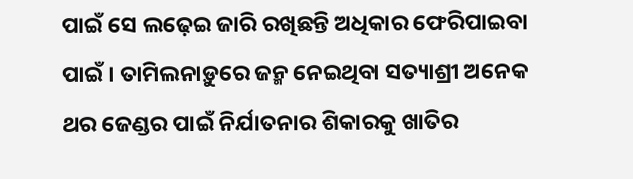ପାଇଁ ସେ ଲଢ଼େଇ ଜାରି ରଖିଛନ୍ତି ଅଧିକାର ଫେରିପାଇବା ପାଇଁ । ତାମିଲନାଡ଼ୁରେ ଜନ୍ମ ନେଇଥିବା ସତ୍ୟାଶ୍ରୀ ଅନେକ ଥର ଜେଣ୍ଡର ପାଇଁ ନିର୍ଯାତନାର ଶିକାରକୁ ଖାତିର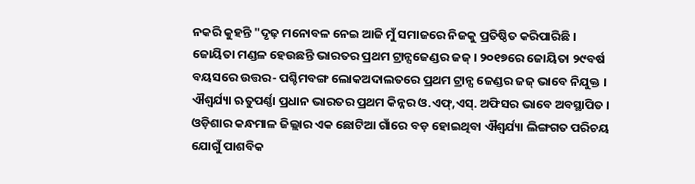ନକରି କୁହନ୍ତି "ଦୃଢ଼ ମନୋବଳ ନେଇ ଆଜି ମୁଁ ସମାଜରେ ନିଜକୁ ପ୍ରତିଷ୍ଠିତ କରିପାରିଛି । ଜୋୟିତା ମଣ୍ଡଳ ହେଉଛନ୍ତି ଭାରତର ପ୍ରଥମ ଟ୍ରାନ୍ସଜେଣ୍ଡର ଜଜ୍ । ୨୦୧୭ରେ ଜୋୟିତା ୨୯ବର୍ଷ ବୟସରେ ଉତ୍ତର- ପଶ୍ଚିମବଙ୍ଗ ଲୋକଅଦାଲତରେ ପ୍ରଥମ ଟ୍ରାନ୍ସ ଜେଣ୍ଡର ଜଜ୍ ଭାବେ ନିଯୁକ୍ତ ।
ଐଶ୍ୱର୍ଯ୍ୟା ଋତୁପର୍ଣ୍ଣା ପ୍ରଧାନ ଭାରତର ପ୍ରଥମ କିନ୍ନର ଓ.ଏଫ୍,ଏସ୍. ଅଫିସର ଭାବେ ଅବସ୍ଥାପିତ । ଓଡ଼ିଶାର କନ୍ଧମାଳ ଜିଲ୍ଲାର ଏକ ଛୋଟିଆ ଗାଁରେ ବଡ଼ ହୋଇଥିବା ଐଶ୍ୱର୍ଯ୍ୟା ଲିଙ୍ଗଗତ ପରିଚୟ ଯୋଗୁଁ ପାଶବିକ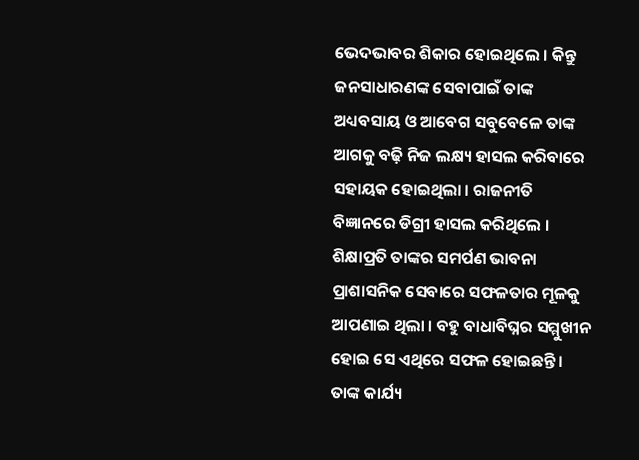ଭେଦଭାବର ଶିକାର ହୋଇଥିଲେ । କିନ୍ତୁ ଜନସାଧାରଣଙ୍କ ସେବାପାଇଁ ତାଙ୍କ ଅଧ୍ୟବସାୟ ଓ ଆବେଗ ସବୁବେଳେ ତାଙ୍କ ଆଗକୁ ବଢ଼ି ନିଜ ଲକ୍ଷ୍ୟ ହାସଲ କରିବାରେ ସହାୟକ ହୋଇଥିଲା । ରାଜନୀତି ବିଜ୍ଞାନରେ ଡିଗ୍ରୀ ହାସଲ କରିଥିଲେ । ଶିକ୍ଷାପ୍ରତି ତାଙ୍କର ସମର୍ପଣ ଭାବନା ପ୍ରାଶାସନିକ ସେବାରେ ସଫଳତାର ମୂଳକୁ ଆପଣାଇ ଥିଲା । ବହୁ ବାଧାବିଘ୍ନର ସମ୍ମୁଖୀନ ହୋଇ ସେ ଏଥିରେ ସଫଳ ହୋଇଛନ୍ତି । ତାଙ୍କ କାର୍ଯ୍ୟ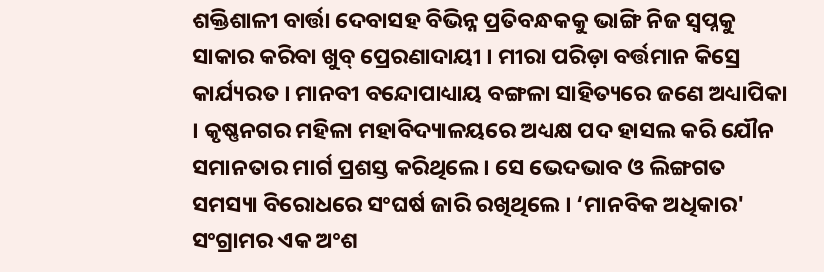ଶକ୍ତିଶାଳୀ ବାର୍ତ୍ତା ଦେବାସହ ବିଭିନ୍ନ ପ୍ରତିବନ୍ଧକକୁ ଭାଙ୍ଗି ନିଜ ସ୍ୱପ୍ନକୁ ସାକାର କରିବା ଖୁବ୍ ପ୍ରେରଣାଦାୟୀ । ମୀରା ପରିଡ଼ା ବର୍ତ୍ତମାନ କିସ୍ରେ କାର୍ଯ୍ୟରତ । ମାନବୀ ବନ୍ଦୋପାଧ୍ୟାୟ ବଙ୍ଗଳା ସାହିତ୍ୟରେ ଜଣେ ଅଧ୍ୟାପିକା । କୃଷ୍ଣନଗର ମହିଳା ମହାବିଦ୍ୟାଳୟରେ ଅଧ୍ୟକ୍ଷ ପଦ ହାସଲ କରି ଯୌନ ସମାନତାର ମାର୍ଗ ପ୍ରଶସ୍ତ କରିଥିଲେ । ସେ ଭେଦଭାବ ଓ ଲିଙ୍ଗଗତ ସମସ୍ୟା ବିରୋଧରେ ସଂଘର୍ଷ ଜାରି ରଖିଥିଲେ । ‘ମାନବିକ ଅଧିକାର' ସଂଗ୍ରାମର ଏକ ଅଂଶ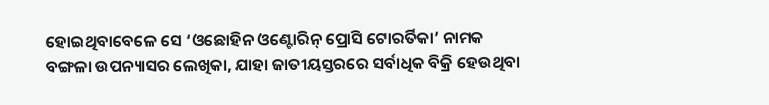ହୋଇଥିବାବେଳେ ସେ ‘ଓଛୋହିନ ଓଣ୍ଟୋରିନ୍ ପ୍ରୋସି ଟୋରର୍ତିକା’ ନାମକ ବଙ୍ଗଳା ଉପନ୍ୟାସର ଲେଖିକା, ଯାହା ଜାତୀୟସ୍ତରରେ ସର୍ବାଧିକ ବିକ୍ରି ହେଉଥିବା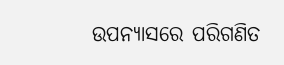ଉପନ୍ୟାସରେ ପରିଗଣିତ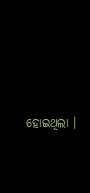ହୋଇଥିଲା ।